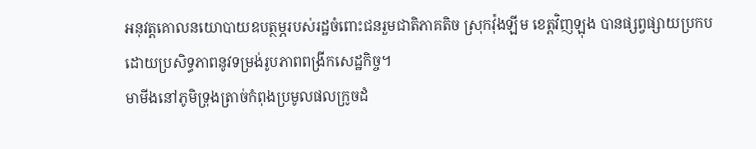អនុវត្តគោលនយោបាយឧបត្ថម្ភរបស់រដ្ឋចំពោះជនរួមជាតិភាគតិច ស្រុកវ៉ុងឡីម ខេត្តវិញឡុង បានផ្សព្វផ្សាយប្រកបដោយប្រសិទ្ធភាពនូវទម្រង់រូបភាពពង្រីកសេដ្ឋកិច្ច។
មាមីងនៅភូមិទ្រុងត្រាច់កំពុងប្រមូលផលក្រូចដំ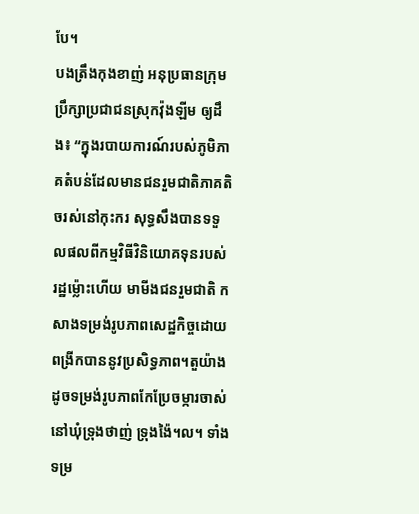បែ។
បងត្រឹងកុងខាញ់ អនុប្រធានក្រុមប្រឹក្សាប្រជាជនស្រុកវ៉ុងឡីម ឲ្យដឹង៖ “ក្នុងរបាយការណ៍របស់ភូមិភាគតំបន់ដែលមានជនរួមជាតិភាគតិចរស់នៅកុះករ សុទ្ធសឹងបានទទួលផលពីកម្មវិធីវិនិយោគទុនរបស់រដ្ឋម៉្លោះហើយ មាមីងជនរួមជាតិ កសាងទម្រង់រូបភាពសេដ្ឋកិច្ចដោយពង្រីកបាននូវប្រសិទ្ធភាព។តួយ៉ាងដូចទម្រង់រូបភាពកែប្រែចម្ការចាស់នៅឃុំទ្រុងថាញ់ ទ្រុងង៉ៃ។ល។ ទាំងទម្រ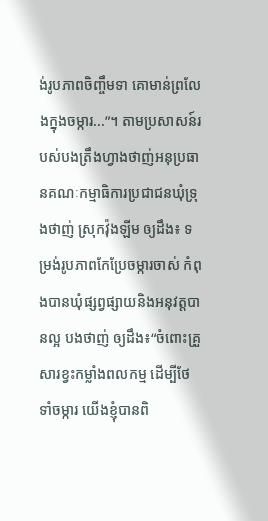ង់រូបភាពចិញ្ចឹមទា គោមាន់ព្រលែងក្នុងចម្ការ...”។ តាមប្រសាសន៍របស់បងត្រឹងហ្វាងថាញ់អនុប្រធានគណៈកម្មាធិការប្រជាជនឃុំទ្រុងថាញ់ ស្រុកវ៉ុងឡីម ឲ្យដឹង៖ ទម្រង់រូបភាពកែប្រែចម្ការចាស់ កំពុងបានឃុំផ្សព្វផ្សាយនិងអនុវត្តបានល្អ បងថាញ់ ឲ្យដឹង៖“ចំពោះគ្រួសារខ្វះកម្លាំងពលកម្ម ដើម្បីថែទាំចម្ការ យើងខ្ញុំបានពិ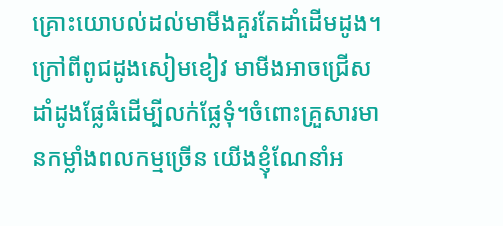គ្រោះយោបល់ដល់មាមីងគួរតែដាំដើមដូង។ ក្រៅពីពូជដូងសៀមខៀវ មាមីងអាចជ្រើសដាំដូងផ្លែធំដើម្បីលក់ផ្លែទុំ។ចំពោះគ្រួសារមានកម្លាំងពលកម្មច្រើន យើងខ្ញុំណែនាំអ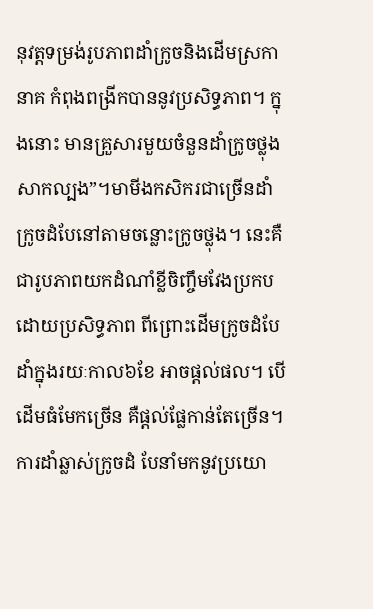នុវត្តទម្រង់រូបភាពដាំក្រូចនិងដើមស្រកានាគ កំពុងពង្រីកបាននូវប្រសិទ្ធភាព។ ក្នុងនោះ មានគ្រួសារមួយចំនួនដាំក្រូចថ្លុងសាកល្បង”។មាមីងកសិករជាច្រើនដាំក្រូចដំបែនៅតាមចន្លោះក្រូចថ្លុង។ នេះគឺជារូបភាពយកដំណាំខ្លីចិញ្ចឹមវែងប្រកបដោយប្រសិទ្ធភាព ពីព្រោះដើមក្រូចដំបែដាំក្នុងរយៈកាល៦ខែ អាចផ្តល់ផល។ បើដើមធំមែកច្រើន គឺផ្តល់ផ្លែកាន់តែច្រើន។ ការដាំឆ្លាស់ក្រូចដំ បែនាំមកនូវប្រយោ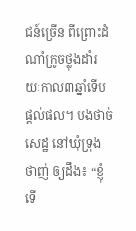ជន៍ច្រើន ពីព្រោះដំណាំក្រូចថ្លុងដាំរយៈកាល៣ឆ្នាំទើបផ្តល់ផល។ បងថាច់សេដ្ឋ នៅឃុំទ្រុងថាញ់ ឲ្យដឹង៖ “ខ្ញុំទើ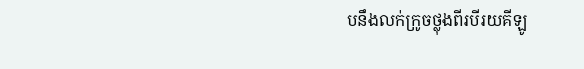បនឹងលក់ក្រូចថ្លុងពីរបីរយគីឡូ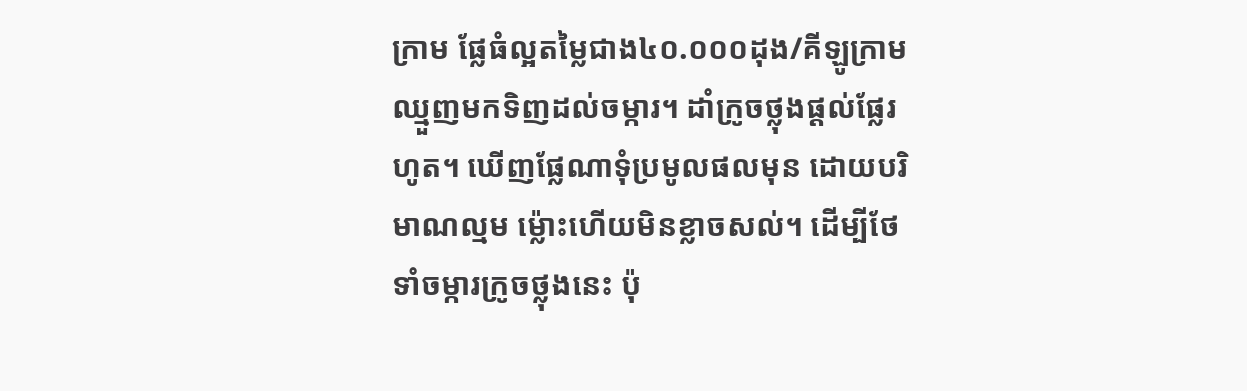ក្រាម ផ្លែធំល្អតម្លៃជាង៤០.០០០ដុង/គីឡូក្រាម ឈ្មួញមកទិញដល់ចម្ការ។ ដាំក្រូចថ្លុងផ្តល់ផ្លែរហូត។ ឃើញផ្លែណាទុំប្រមូលផលមុន ដោយបរិមាណល្មម ម៉្លោះហើយមិនខ្លាចសល់។ ដើម្បីថែទាំចម្ការក្រូចថ្លុងនេះ ប៉ុ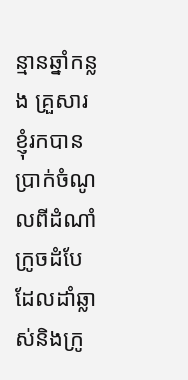ន្មានឆ្នាំកន្លង គ្រួសារខ្ញុំរកបានប្រាក់ចំណូលពីដំណាំក្រូចដំបែដែលដាំឆ្លាស់និងក្រូ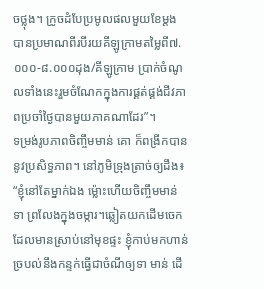ចថ្លុង។ ក្រូចដំបែប្រមូលផលមួយខែម្តង បានប្រមាណពីរបីរយគីឡូក្រាមតម្លៃពី៧.០០០-៨.០០០ដុង/គីឡូក្រាម ប្រាក់ចំណូលទាំងនេះរួមចំណែកក្នុងការផ្គត់ផ្គង់ជីវភាពប្រចាំថ្ងៃបានមួយភាគណាដែរ”។
ទម្រង់រូបភាពចិញ្ចឹមមាន់ គោ ក៏ពង្រីកបាននូវប្រសិទ្ធភាព។ នៅភូមិទ្រុងត្រាច់ឲ្យដឹង៖ “ខ្ញុំនៅតែម្នាក់ឯង ម៉្លោះហើយចិញ្ចឹមមាន់ ទា ព្រលែងក្នុងចម្ការ។ឆ្លៀតយកដើមចេកដែលមានស្រាប់នៅមុខផ្ទះ ខ្ញុំកាប់មកហាន់ច្របល់នឹងកន្ទក់ធ្វើជាចំណីឲ្យទា មាន់ ដើ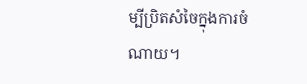ម្បីប្រិតសំចៃក្នុងការចំណាយ។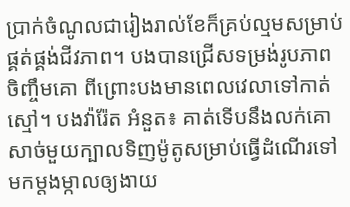ប្រាក់ចំណូលជារៀងរាល់ខែក៏គ្រប់ល្មមសម្រាប់ផ្គត់ផ្គង់ជីវភាព។ បងបានជ្រើសទម្រង់រូបភាពចិញ្ចឹមគោ ពីព្រោះបងមានពេលវេលាទៅកាត់ស្មៅ។ បងវ៉ារ៉ែត អំនួត៖ គាត់ទើបនឹងលក់គោសាច់មួយក្បាលទិញម៉ូតូសម្រាប់ធ្វើដំណើរទៅមកម្តងម្កាលឲ្យងាយ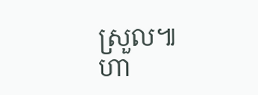ស្រួល៕
ហា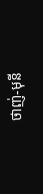ថាញ់-មុនី